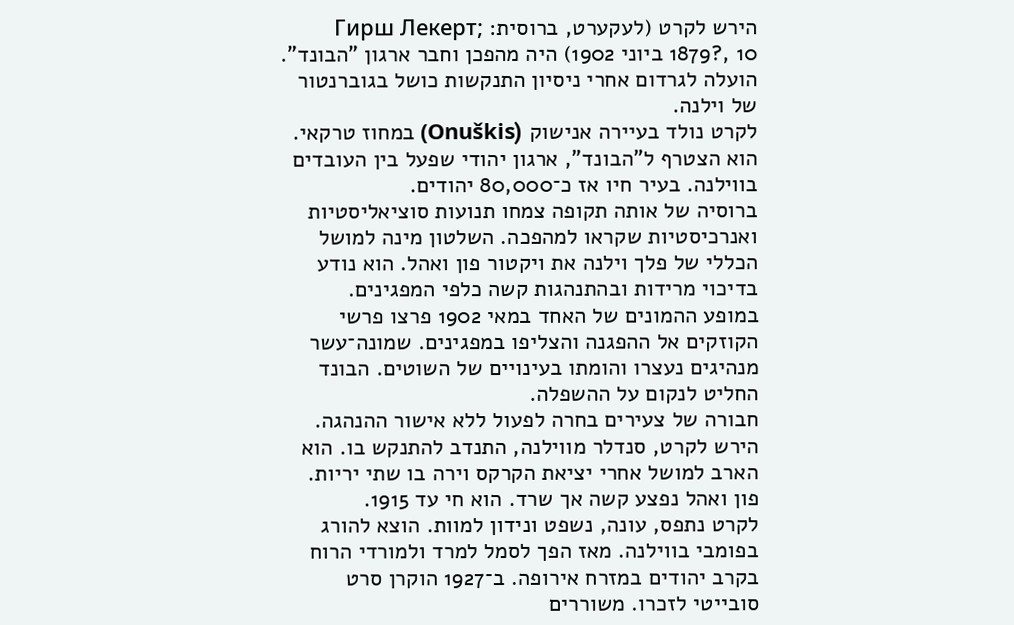הירש לקרט (לעקערט, ברוסית: Гирш Лекерт; 1879?, 10 ביוני 1902) היה מהפכן וחבר ארגון "הבונד". הועלה לגרדום אחרי ניסיון התנקשות כושל בגוברנטור של וילנה.
לקרט נולד בעיירה אנישוק (Onuškis) במחוז טרקאי. הוא הצטרף ל"הבונד", ארגון יהודי שפעל בין העובדים בווילנה. בעיר חיו אז כ־80,000 יהודים.
ברוסיה של אותה תקופה צמחו תנועות סוציאליסטיות ואנרכיסטיות שקראו למהפכה. השלטון מינה למושל הכללי של פלך וילנה את ויקטור פון ואהל. הוא נודע בדיכוי מרידות ובהתנהגות קשה כלפי המפגינים.
במופע ההמונים של האחד במאי 1902 פרצו פרשי הקוזקים אל ההפגנה והצליפו במפגינים. שמונה־עשר מנהיגים נעצרו והומתו בעינויים של השוטים. הבונד החליט לנקום על ההשפלה.
חבורה של צעירים בחרה לפעול ללא אישור ההנהגה. הירש לקרט, סנדלר מווילנה, התנדב להתנקש בו. הוא הארב למושל אחרי יציאת הקרקס וירה בו שתי יריות. פון ואהל נפצע קשה אך שרד. הוא חי עד 1915.
לקרט נתפס, עונה, נשפט ונידון למוות. הוצא להורג בפומבי בווילנה. מאז הפך לסמל למרד ולמורדי הרוח בקרב יהודים במזרח אירופה. ב־1927 הוקרן סרט סובייטי לזכרו. משוררים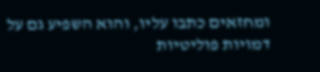ומחזאים כתבו עליו, והוא השפיע גם על דמויות פוליטיות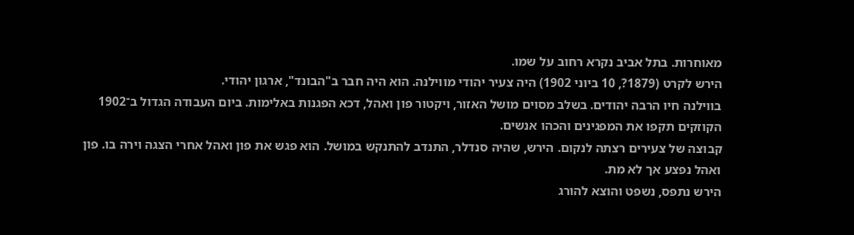מאוחרות. בתל אביב נקרא רחוב על שמו.
הירש לקרט (1879?, 10 ביוני 1902) היה צעיר יהודי מווילנה. הוא היה חבר ב"הבונד", ארגון יהודי.
בווילנה חיו הרבה יהודים. בשלב מסוים מושל האזור, ויקטור פון ואהל, דכא הפגנות באלימות. ביום העבודה הגדול ב־1902 הקוזקים תקפו את המפגינים והכהו אנשים.
קבוצה של צעירים רצתה לנקום. הירש, שהיה סנדלר, התנדב להתנקש במושל. הוא פגש את פון ואהל אחרי הצגה וירה בו. פון ואהל נפצע אך לא מת.
הירש נתפס, נשפט והוצא להורג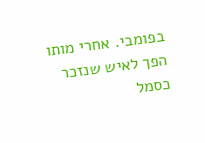בפומבי. אחרי מותו הפך לאיש שנזכר כסמל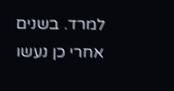למרד. בשנים אחרי כן נעשו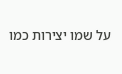על שמו יצירות כמו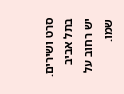סרט ושירים. בתל אביב יש רחוב על שמו.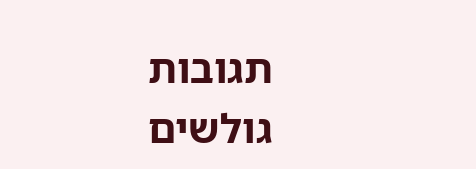תגובות גולשים